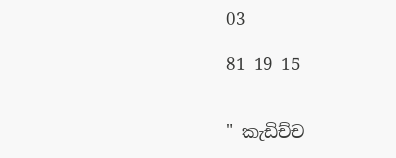03

81 19 15


" කැඩිච්ච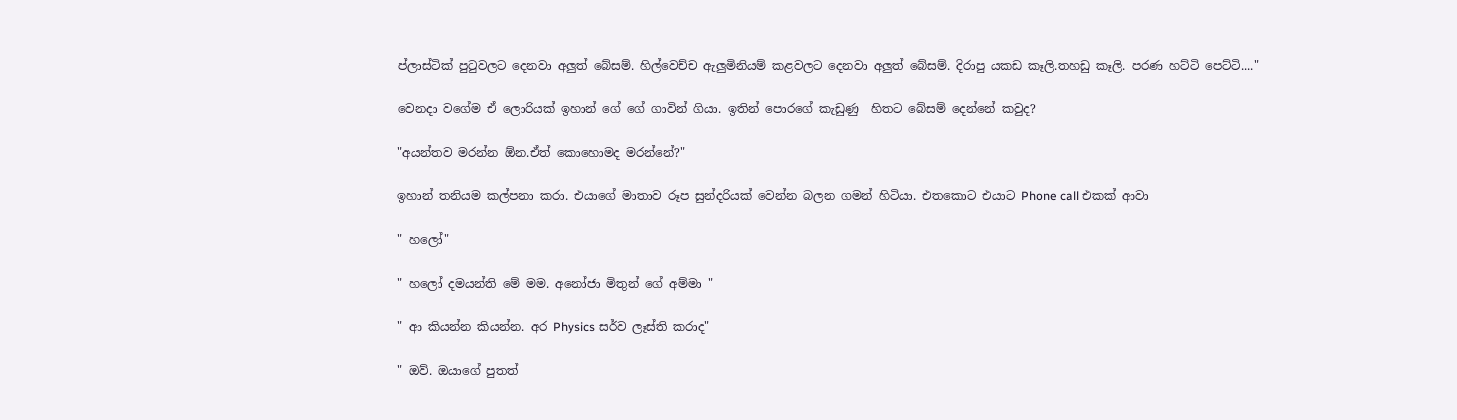ප්ලාස්ටික් පුටුවලට දෙනවා අලුත් බේසම්. හිල්වෙච්ච ඇලුමිනියම් කළවලට දෙනවා අලුත් බේසම්. දිරාපු යකඩ කෑලි.තහඩු කෑලි. පරණ හට්ටි පෙට්ටි...."

වෙනදා වගේම ඒ ලොරියක් ඉහාන් ගේ ගේ ගාවින් ගියා. ඉතින් පොරගේ කැඩුණු  හිතට බේසම් දෙන්නේ කවුද?

"අයන්තව මරන්න ඕන.ඒත් කොහොමද මරන්නේ?"

ඉහාන් තනියම කල්පනා කරා. එයාගේ මාතාව රූප සුන්දරියක් වෙන්න බලන ගමන් හිටියා. එතකොට එයාට Phone call එකක් ආවා

" හලෝ"

" හලෝ දමයන්ති මේ මම. අනෝජා මිතුන් ගේ අම්මා "

" ආ කියන්න කියන්න. අර Physics සර්ව ලෑස්ති කරාද"

" ඔව්. ඔයාගේ පුතත්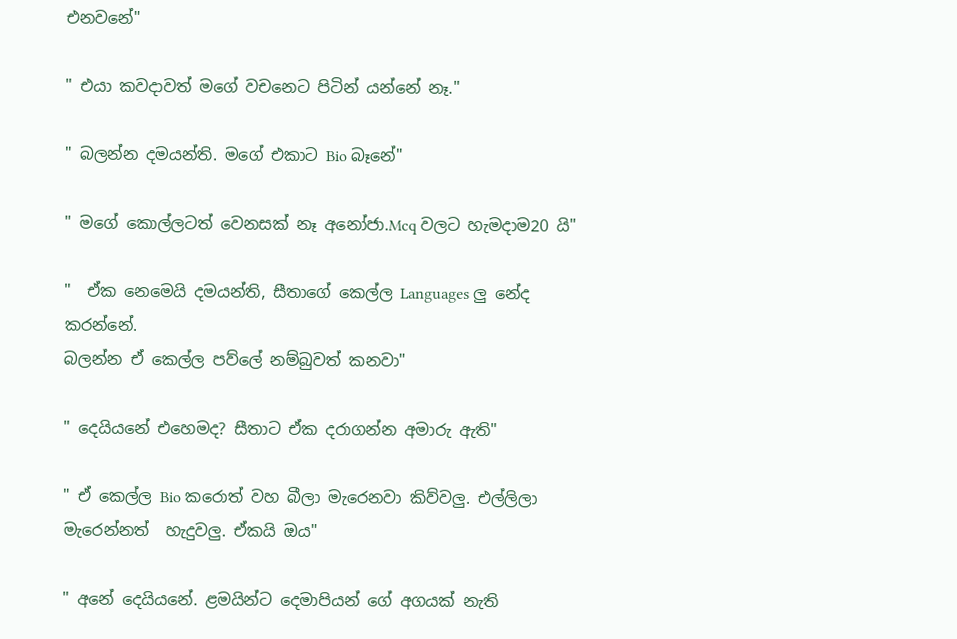එනවනේ"

" එයා කවදාවත් මගේ වචනෙට පිටින් යන්නේ නෑ."

" බලන්න දමයන්ති. මගේ එකාට Bio බෑනේ"

" මගේ කොල්ලටත් වෙනසක් නෑ අනෝජා.Mcq වලට හැමදාම20 යි"

"  ඒක නෙමෙයි දමයන්ති, සීතාගේ කෙල්ල Languages ලු නේද කරන්නේ.
බලන්න ඒ කෙල්ල පව්ලේ නම්බුවත් කනවා"

" දෙයියනේ එහෙමද? සීතාට ඒක දරාගන්න අමාරු ඇති"

" ඒ කෙල්ල Bio කරොත් වහ බීලා මැරෙනවා කිව්වලු. එල්ලිලා මැරෙන්නත්  හැදුවලු. ඒකයි ඔය"

" අනේ දෙයියනේ. ළමයින්ට දෙමාපියන් ගේ අගයක් නැති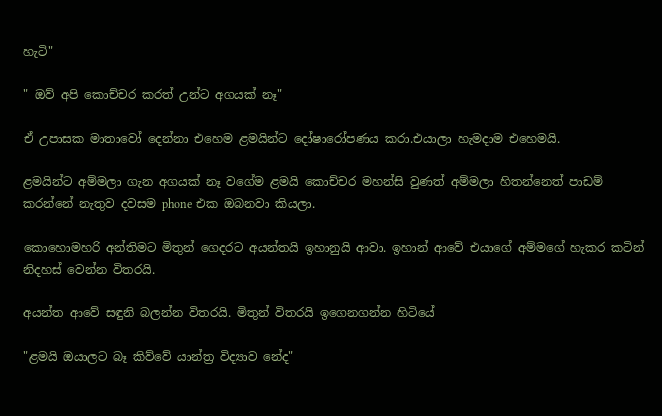හැටි"

" ඔව් අපි කොච්චර කරත් උන්ට අගයක් නෑ"

ඒ උපාසක මාතාවෝ දෙන්නා එහෙම ළමයින්ට දෝෂාරෝපණය කරා.එයාලා හැමදාම එහෙමයි.

ළමයින්ට අම්මලා ගැන අගයක් නෑ වගේම ළමයි කොච්චර මහන්සි වුණත් අම්මලා හිතන්නෙත් පාඩම් කරන්නේ නැතුව දවසම phone එක ඔබනවා කියලා.

කොහොමහරි අන්තිමට මිතුන් ගෙදරට අයන්තයි ඉහානුයි ආවා. ඉහාන් ආවේ එයාගේ අම්මගේ හැකර කටින් නිදහස් වෙන්න විතරයි.

අයන්ත ආවේ සඳුනි බලන්න විතරයි. මිතුන් විතරයි ඉගෙනගන්න හිටියේ

"ළමයි ඔයාලට බෑ කිව්වේ යාන්ත්‍ර විද්‍යාව නේද"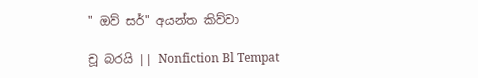" ඔව් සර්" අයන්ත කිව්වා

චූ බරයි || Nonfiction Bl Tempat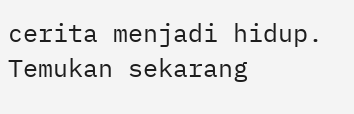cerita menjadi hidup. Temukan sekarang